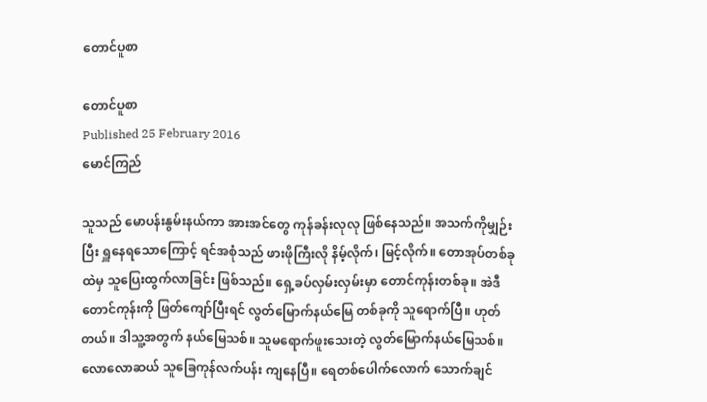တောင်ပူစာ

တောင်ပူစာ
Published 25 February 2016
မောင်ကြည်

သူသည် မောပန်းနွမ်းနယ်ကာ အားအင်တွေ ကုန်ခန်းလုလု ဖြစ်နေသည်။ အသက်ကိုမျှဉ်းပြီး ရှူနေရသောကြောင့် ရင်အစုံသည် ဖားဖိုကြီးလို နိမ့်လိုက်၊ မြင့်လိုက်။ တောအုပ်တစ်ခုထဲမှ သူပြေးထွက်လာခြင်း ဖြစ်သည်။ ရှေ့ခပ်လှမ်းလှမ်းမှာ တောင်ကုန်းတစ်ခု။ အဲဒီတောင်ကုန်းကို ဖြတ်ကျော်ပြီးရင် လွတ်မြောက်နယ်မြေ တစ်ခုကို သူရောက်ပြီ။ ဟုတ်တယ်။ ဒါသူ့အတွက် နယ်မြေသစ်။ သူမရောက်ဖူးသေးတဲ့ လွတ်မြောက်နယ်မြေသစ်။လောလောဆယ် သူခြေကုန်လက်ပန်း ကျနေပြီ။ ရေတစ်ပေါက်လောက် သောက်ချင်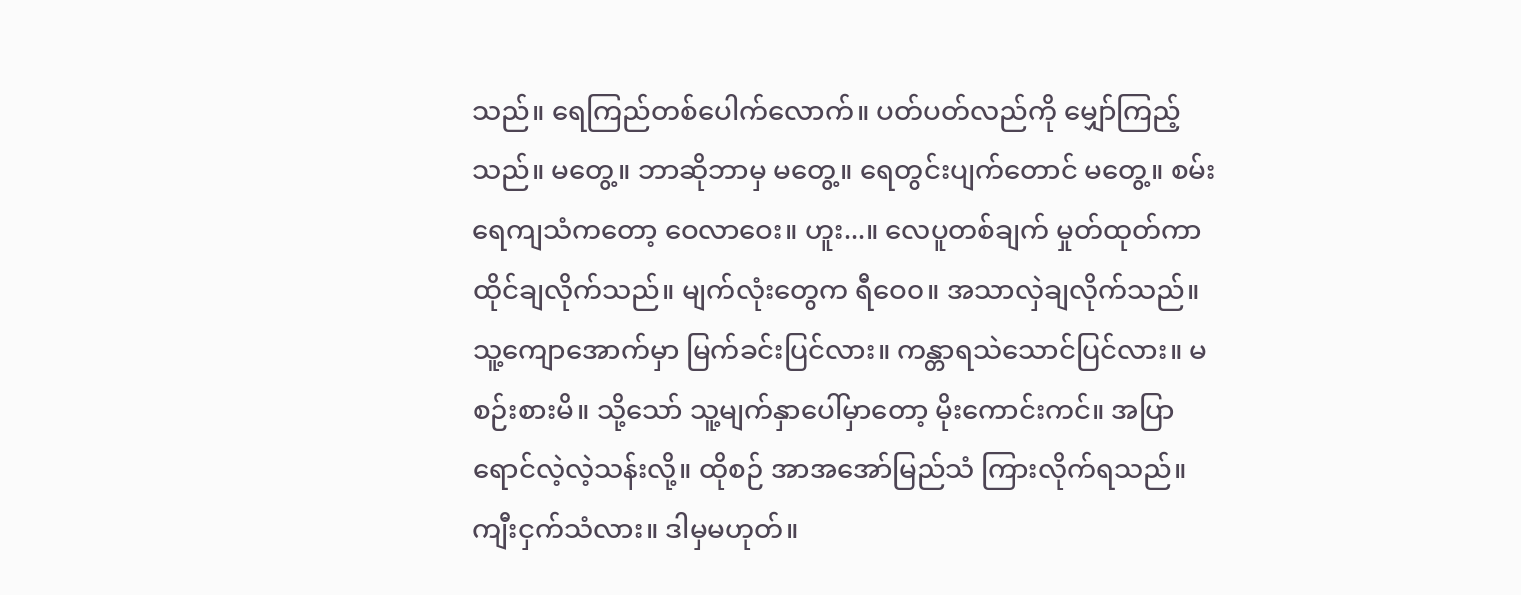သည်။ ရေကြည်တစ်ပေါက်လောက်။ ပတ်ပတ်လည်ကို မျှော်ကြည့်သည်။ မတွေ့။ ဘာဆိုဘာမှ မတွေ့။ ရေတွင်းပျက်တောင် မတွေ့။ စမ်းရေကျသံကတော့ ဝေလာဝေး။ ဟူး...။ လေပူတစ်ချက် မှုတ်ထုတ်ကာ ထိုင်ချလိုက်သည်။ မျက်လုံးတွေက ရီဝေ၀။ အသာလှဲချလိုက်သည်။ သူ့ကျောအောက်မှာ မြက်ခင်းပြင်လား။ ကန္တာရသဲသောင်ပြင်လား။ မစဉ်းစားမိ။ သို့သော် သူ့မျက်နှာပေါ်မှာတော့ မိုးကောင်းကင်။ အပြာရောင်လဲ့လဲ့သန်းလို့။ ထိုစဉ် အာအအော်မြည်သံ ကြားလိုက်ရသည်။ ကျီးငှက်သံလား။ ဒါမှမဟုတ်။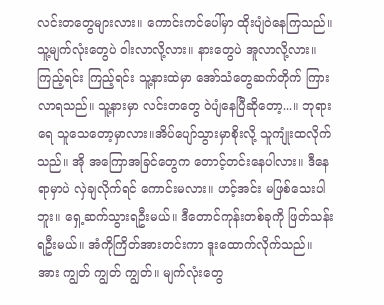လင်းတတွေများလား။ ကောင်းကင်ပေါ်မှာ ထိုးပျံဝဲနေကြသည်။ သူ့မျက်လုံးတွေပဲ ဝါးလာလို့လား။ နားတွေပဲ အူလာလို့လား။ ကြည့်ရင်း ကြည့်ရင်း သူ့နားထဲမှာ အော်သံတွေဆက်တိုက် ကြားလာရသည်။ သူ့နားမှာ လင်းတတွေ ဝဲပျံနေပြီဆိုတော့...။ ဘုရားရေ သူသေတော့မှာလား။အိပ်ပျော်သွားမှာစိုးလို့ သူကျုံးထလိုက်သည်။ အို အကြောအခြင်တွေက တောင့်တင်းနေပါလား။ ဒီနေရာမှာပဲ လှဲချလိုက်ရင် ကောင်းမလား။ ဟင့်အင်း မဖြစ်သေးပါဘူး။ ရှေ့ဆက်သွားရဦးမယ်။ ဒီတောင်ကုန်းတစ်ခုကို ဖြတ်သန်းရဦးမယ်။ အံကိုကြိတ်အားတင်းကာ ဒူးထောက်လိုက်သည်။ အား ကျွတ် ကျွတ် ကျွတ်။ မျက်လုံးတွေ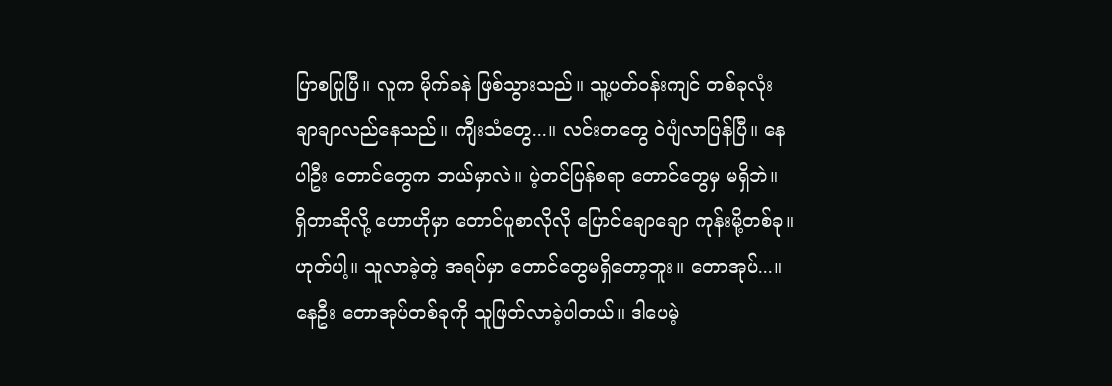ပြာစပြုပြီ။ လူက မိုက်ခနဲ ဖြစ်သွားသည်။ သူ့ပတ်ဝန်းကျင် တစ်ခုလုံး ချာချာလည်နေသည်။ ကျီးသံတွေ...။ လင်းတတွေ ဝဲပျံလာပြန်ပြီ။ နေပါဦး တောင်တွေက ဘယ်မှာလဲ။ ပဲ့တင်ပြန်စရာ တောင်တွေမှ မရှိဘဲ။ ရှိတာဆိုလို့ ဟောဟိုမှာ တောင်ပူစာလိုလို ပြောင်ချောချော ကုန်းမို့တစ်ခု။ ဟုတ်ပါ့။ သူလာခဲ့တဲ့ အရပ်မှာ တောင်တွေမရှိတော့ဘူး။ တောအုပ်...။ နေဦး တောအုပ်တစ်ခုကို သူဖြတ်လာခဲ့ပါတယ်။ ဒါပေမဲ့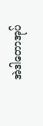အဲဒါတောအုပ်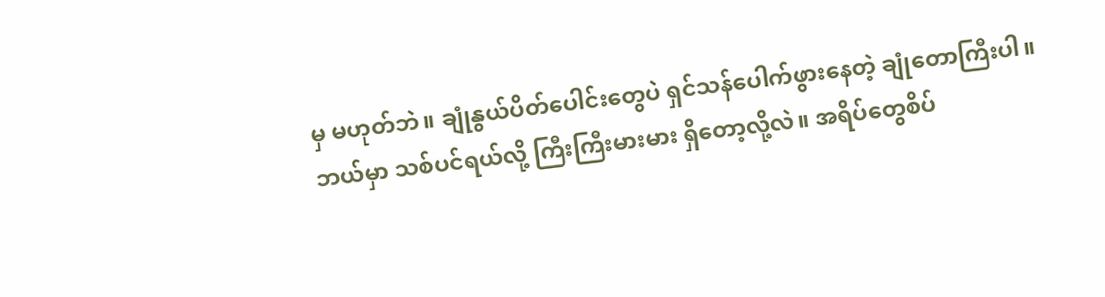မှ မဟုတ်ဘဲ။ ချုံနွယ်ပိတ်ပေါင်းတွေပဲ ရှင်သန်ပေါက်ဖွားနေတဲ့ ချုံတောကြီးပါ။ ဘယ်မှာ သစ်ပင်ရယ်လို့ ကြီးကြီးမားမား ရှိတော့လို့လဲ။ အရိပ်တွေစိပ်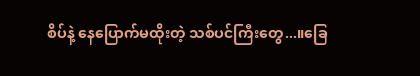စိပ်နဲ့ နေပြောက်မထိုးတဲ့ သစ်ပင်ကြီးတွေ...။ခြေ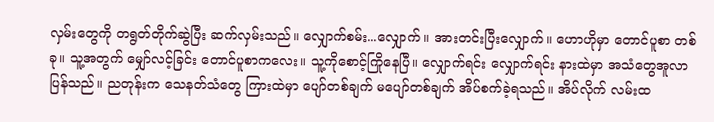လှမ်းတွေကို တရွတ်တိုက်ဆွဲပြီး ဆက်လှမ်းသည်။ လျှောက်စမ်း...လျှောက်။ အားတင်းပြီးလျှောက်။ ဟောဟိုမှာ တောင်ပူစာ တစ်ခု။ သူ့အတွက် မျှော်လင့်ခြင်း တောင်ပူစာကလေး။ သူ့ကိုစောင့်ကြိုနေပြီ။ လျှောက်ရင်း လျှောက်ရင်း နားထဲမှာ အသံတွေအူလာပြန်သည်။ ညတုန်းက သေနတ်သံတွေ ကြားထဲမှာ ပျော်တစ်ချက် မပျော်တစ်ချက် အိပ်စက်ခဲ့ရသည်။ အိပ်လိုက် လမ်းထ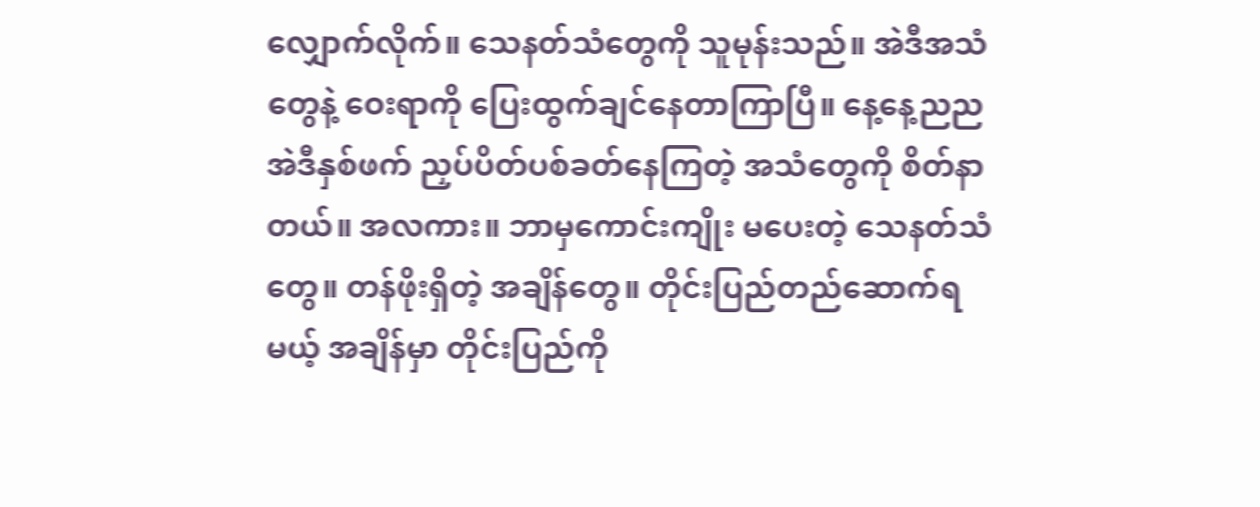လျှောက်လိုက်။ သေနတ်သံတွေကို သူမုန်းသည်။ အဲဒီအသံတွေနဲ့ ဝေးရာကို ပြေးထွက်ချင်နေတာကြာပြီ။ နေ့နေ့ညည အဲဒီနှစ်ဖက် ညှပ်ပိတ်ပစ်ခတ်နေကြတဲ့ အသံတွေကို စိတ်နာတယ်။ အလကား။ ဘာမှကောင်းကျိုး မပေးတဲ့ သေနတ်သံတွေ။ တန်ဖိုးရှိတဲ့ အချိန်တွေ။ တိုင်းပြည်တည်ဆောက်ရမယ့် အချိန်မှာ တိုင်းပြည်ကို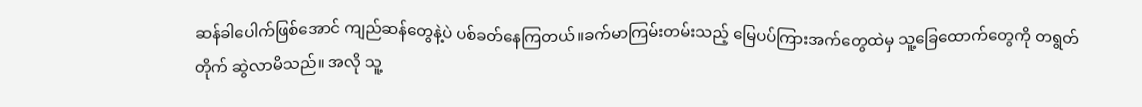ဆန်ခါပေါက်ဖြစ်အောင် ကျည်ဆန်တွေနဲ့ပဲ ပစ်ခတ်နေကြတယ်။ခက်မာကြမ်းတမ်းသည့် မြေပပ်ကြားအက်တွေထဲမှ သူ့ခြေထောက်တွေကို တရွတ်တိုက် ဆွဲလာမိသည်။ အလို သူ့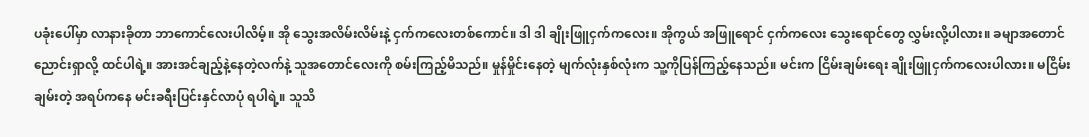ပခုံးပေါ်မှာ လာနားခိုတာ ဘာကောင်လေးပါလိမ့်။ အို သွေးအလိမ်းလိမ်းနဲ့ ငှက်ကလေးတစ်ကောင်။ ဒါ ဒါ ချိုးဖြူငှက်ကလေး။ အိုကွယ် အဖြူရောင် ငှက်ကလေး သွေးရောင်တွေ လွှမ်းလို့ပါလား။ ခမျာအတောင် ညောင်းရှာလို့ ထင်ပါရဲ့။ အားအင်ချည့်နဲ့နေတဲ့လက်နဲ့ သူအတောင်လေးကို စမ်းကြည့်မိသည်။ မှုန်မှိုင်းနေတဲ့ မျက်လုံးနှစ်လုံးက သူ့ကိုပြန်ကြည့်နေသည်။ မင်းက ငြိမ်းချမ်းရေး ချိုးဖြူငှက်ကလေးပါလား။ မငြိမ်းချမ်းတဲ့ အရပ်ကနေ မင်းခရီးပြင်းနှင်လာပုံ ရပါရဲ့။ သူသိ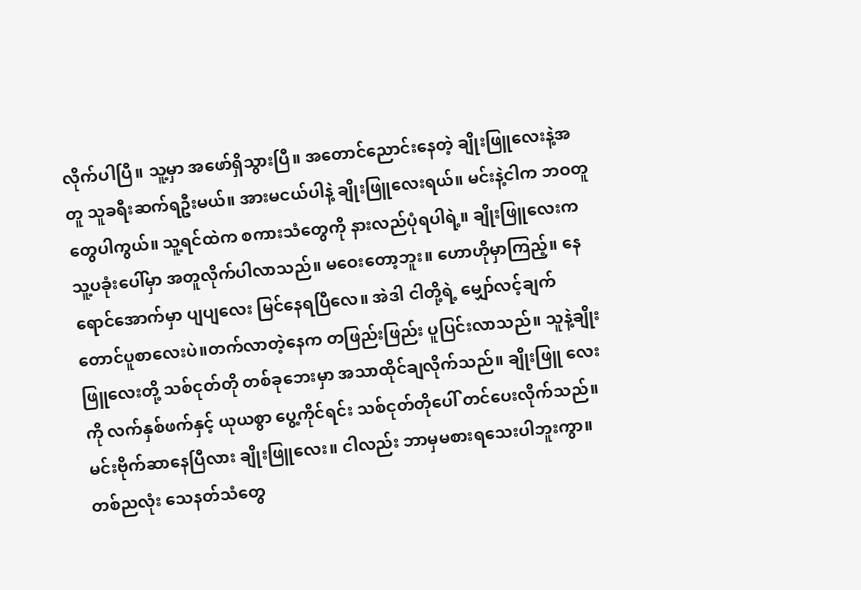လိုက်ပါပြီ။ သူ့မှာ အဖော်ရှိသွားပြီ။ အတောင်ညောင်းနေတဲ့ ချိုးဖြူလေးနဲ့အတူ သူခရီးဆက်ရဦးမယ်။ အားမငယ်ပါနဲ့ ချိုးဖြူလေးရယ်။ မင်းနဲ့ငါက ဘဝတူတွေပါကွယ်။ သူ့ရင်ထဲက စကားသံတွေကို နားလည်ပုံရပါရဲ့။ ချိုးဖြူလေးက သူ့ပခုံးပေါ်မှာ အတူလိုက်ပါလာသည်။ မဝေးတော့ဘူး။ ဟောဟိုမှာကြည့်။ နေရောင်အောက်မှာ ပျပျလေး မြင်နေရပြီလေ။ အဲဒါ ငါတို့ရဲ့ မျှော်လင့်ချက် တောင်ပူစာလေးပဲ။တက်လာတဲ့နေက တဖြည်းဖြည်း ပူပြင်းလာသည်။ သူနဲ့ချိုးဖြူလေးတို့ သစ်ငုတ်တို တစ်ခုဘေးမှာ အသာထိုင်ချလိုက်သည်။ ချိုးဖြူ လေးကို လက်နှစ်ဖက်နှင့် ယုယစွာ ပွေ့ကိုင်ရင်း သစ်ငုတ်တိုပေါ် တင်ပေးလိုက်သည်။ မင်းဗိုက်ဆာနေပြီလား ချိုးဖြူလေး။ ငါလည်း ဘာမှမစားရသေးပါဘူးကွာ။ တစ်ညလုံး သေနတ်သံတွေ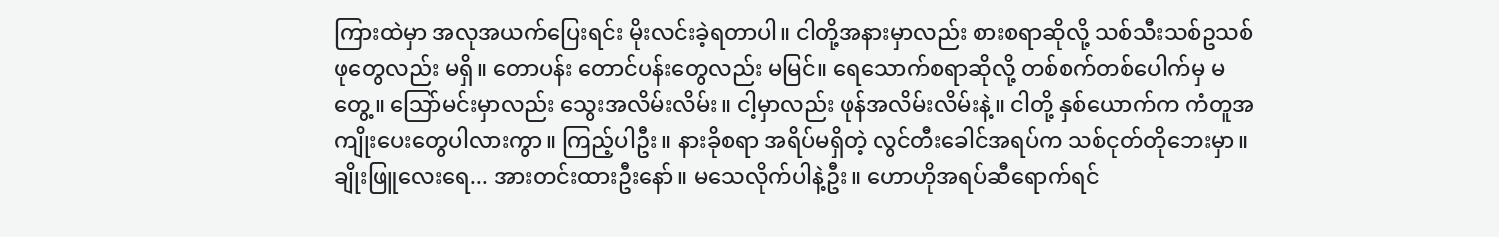ကြားထဲမှာ အလုအယက်ပြေးရင်း မိုးလင်းခဲ့ရတာပါ။ ငါတို့အနားမှာလည်း စားစရာဆိုလို့ သစ်သီးသစ်ဥသစ်ဖုတွေလည်း မရှိ။ တောပန်း တောင်ပန်းတွေလည်း မမြင်။ ရေသောက်စရာဆိုလို့ တစ်စက်တစ်ပေါက်မှ မတွေ့။ သြော်မင်းမှာလည်း သွေးအလိမ်းလိမ်း။ ငါ့မှာလည်း ဖုန်အလိမ်းလိမ်းနဲ့။ ငါတို့ နှစ်ယောက်က ကံတူအကျိုးပေးတွေပါလားကွာ။ ကြည့်ပါဦး။ နားခိုစရာ အရိပ်မရှိတဲ့ လွင်တီးခေါင်အရပ်က သစ်ငုတ်တိုဘေးမှာ။ ချိုးဖြူလေးရေ... အားတင်းထားဦးနော်။ မသေလိုက်ပါနဲ့ဦး။ ဟောဟိုအရပ်ဆီရောက်ရင်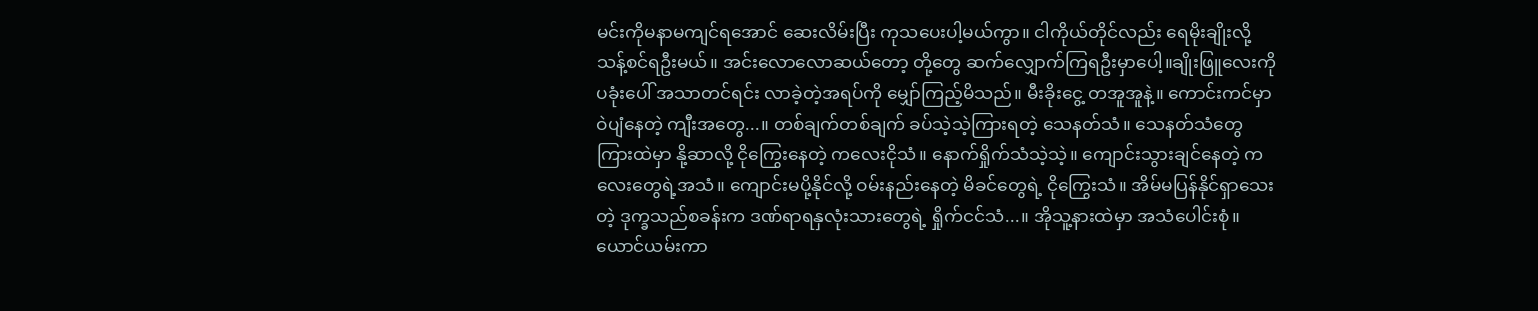မင်းကိုမနာမကျင်ရအောင် ဆေးလိမ်းပြီး ကုသပေးပါ့မယ်ကွာ။ ငါကိုယ်တိုင်လည်း ရေမိုးချိုးလို့ သန့်စင်ရဦးမယ်။ အင်းလောလောဆယ်တော့ တို့တွေ ဆက်လျှောက်ကြရဦးမှာပေါ့။ချိုးဖြူလေးကို ပခုံးပေါ် အသာတင်ရင်း လာခဲ့တဲ့အရပ်ကို မျှော်ကြည့်မိသည်။ မီးခိုးငွေ့ တအူအူနဲ့။ ကောင်းကင်မှာ ဝဲပျံနေတဲ့ ကျီးအတွေ...။ တစ်ချက်တစ်ချက် ခပ်သဲ့သဲ့ကြားရတဲ့ သေနတ်သံ။ သေနတ်သံတွေ ကြားထဲမှာ နို့ဆာလို့ ငိုကြွေးနေတဲ့ ကလေးငိုသံ။ နောက်ရှိုက်သံသဲ့သဲ့။ ကျောင်းသွားချင်နေတဲ့ ကလေးတွေရဲ့အသံ။ ကျောင်းမပို့နိုင်လို့ ဝမ်းနည်းနေတဲ့ မိခင်တွေရဲ့ ငိုကြွေးသံ။ အိမ်မပြန်နိုင်ရှာသေးတဲ့ ဒုက္ခသည်စခန်းက ဒဏ်ရာရနှလုံးသားတွေရဲ့ ရှိုက်ငင်သံ...။ အိုသူ့နားထဲမှာ အသံပေါင်းစုံ။ ယောင်ယမ်းကာ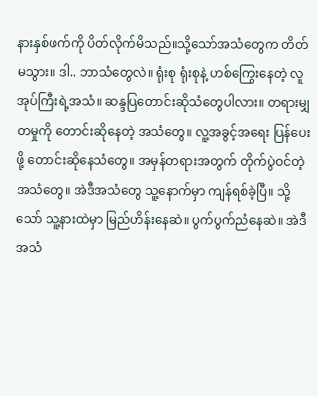နားနှစ်ဖက်ကို ပိတ်လိုက်မိသည်။သို့သော်အသံတွေက တိတ်မသွား။ ဒါ.. ဘာသံတွေလဲ။ ရုံးစု ရုံးစုနဲ့ ဟစ်ကြွေးနေတဲ့ လူအုပ်ကြီးရဲ့အသံ။ ဆန္ဒပြတောင်းဆိုသံတွေပါလား။ တရားမျှတမှုကို တောင်းဆိုနေတဲ့ အသံတွေ။ လူ့အခွင့်အရေး ပြန်ပေးဖို့ တောင်းဆိုနေသံတွေ။ အမှန်တရားအတွက် တိုက်ပွဲဝင်တဲ့ အသံတွေ။ အဲဒီအသံတွေ သူ့နောက်မှာ ကျန်ရစ်ခဲ့ပြီ။ သို့သော် သူ့နားထဲမှာ မြည်ဟိန်းနေဆဲ။ ပွက်ပွက်ညံနေဆဲ။ အဲဒီအသံ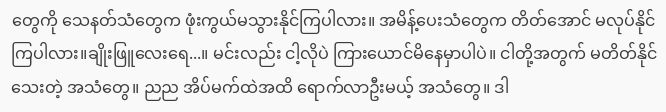တွေကို သေနတ်သံတွေက ဖုံးကွယ်မသွားနိုင်ကြပါလား။ အမိန့်ပေးသံတွေက တိတ်အောင် မလုပ်နိုင်ကြပါလား။ချိုးဖြူလေးရေ...။ မင်းလည်း ငါ့လိုပဲ ကြားယောင်မိနေမှာပါပဲ။ ငါတို့အတွက် မတိတ်နိုင်သေးတဲ့ အသံတွေ။ ညည အိပ်မက်ထဲအထိ ရောက်လာဦးမယ့် အသံတွေ။ ဒါ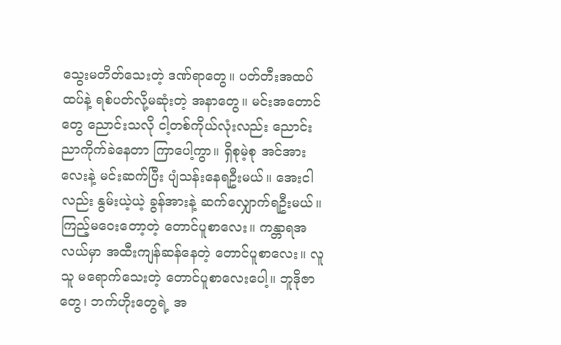သွေးမတိတ်သေးတဲ့ ဒဏ်ရာတွေ။ ပတ်တီးအထပ်ထပ်နဲ့ ရစ်ပတ်လို့မဆုံးတဲ့ အနာတွေ။ မင်းအတောင်တွေ ညောင်းသလို ငါ့တစ်ကိုယ်လုံးလည်း ညောင်းညာကိုက်ခဲနေတာ ကြာပေါ့ကွာ။ ရှိစုမဲ့စု အင်အားလေးနဲ့ မင်းဆက်ပြီး ပျံသန်းနေရဦးမယ်။ အေးငါလည်း နွမ်းယဲ့ယဲ့ ခွန်အားနဲ့ ဆက်လျှောက်ရဦးမယ်။ ကြည့်မဝေးတော့တဲ့ တောင်ပူစာလေး။ ကန္တာရအလယ်မှာ အထီးကျန်ဆန်နေတဲ့ တောင်ပူစာလေး။ လူသူ မရောက်သေးတဲ့ တောင်ပူစာလေးပေါ့။ ဘူဒိုဇာတွေ၊ ဘက်ဟိုးတွေရဲ့ အ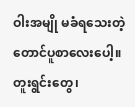ဝါးအမျို မခံရသေးတဲ့ တောင်ပူစာလေးပေါ့။ တူးရွင်းတွေ၊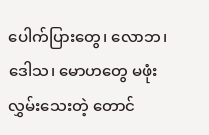ပေါက်ပြားတွေ၊ လောဘ၊ ဒေါသ၊ မောဟတွေ မဖုံးလွှမ်းသေးတဲ့ တောင်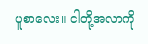ပူစာလေး။ ငါတို့အလာကို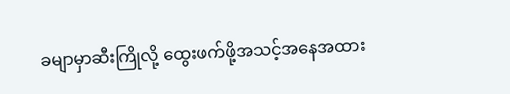ခမျာမှာဆီးကြိုလို့ ထွေးဖက်ဖို့အသင့်အနေအထား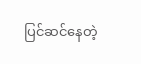ပြင်ဆင်နေတဲ့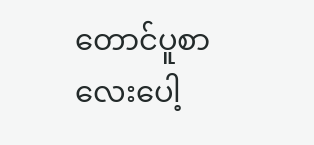တောင်ပူစာလေးပေါ့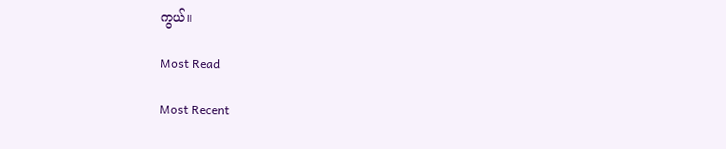ကွယ်။

Most Read

Most Recent